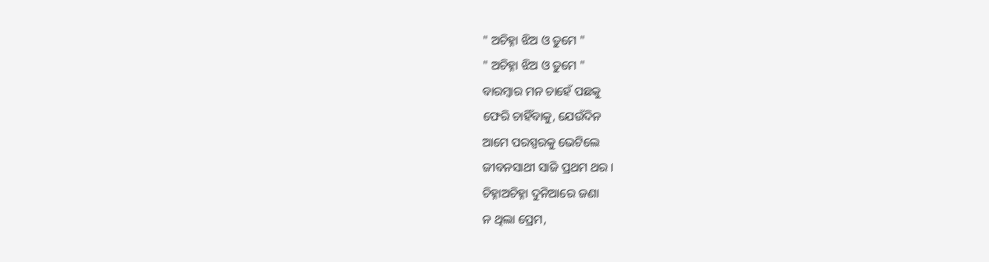" ଅଚିହ୍ନା ଝିଅ ଓ ତୁମେ "
" ଅଚିହ୍ନା ଝିଅ ଓ ତୁମେ "
ବାରମ୍ବାର ମନ ଚାହେଁ ପଛକୁ
ଫେରି ଚାହିଁବାକୁ, ଯେଉଁଦିନ
ଆମେ ପରସ୍ପରକୁ ଭେଟିଲେ
ଜୀବନସାଥୀ ସାଜି ପ୍ରଥମ ଥର ।
ଚିହ୍ନାଅଚିହ୍ନା ଦୁନିଆରେ ଜଣା
ନ ଥିଲା ପ୍ରେମ,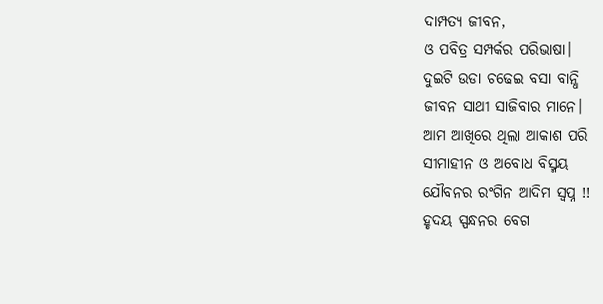ଦାମ୍ପତ୍ୟ ଜୀବନ,
ଓ ପବିତ୍ର ସମ୍ପର୍କର ପରିଭାଷା।
ଦୁଇଟି ଉଡା ଚଢେଇ ବସା ବାନ୍ଧି
ଜୀବନ ସାଥୀ ସାଜିବାର ମାନେ।
ଆମ ଆଖିରେ ଥିଲା ଆକାଶ ପରି
ସୀମାହୀନ ଓ ଅବୋଧ ବିସ୍ମୟ
ଯୌବନର ରଂଗିନ ଆଦିମ ସ୍ବପ୍ନ !!
ହୃଦୟ ସ୍ପନ୍ଧନର ବେଗ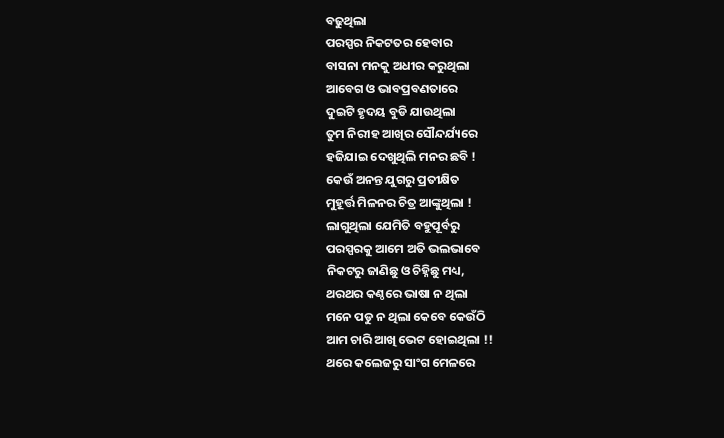ବଢୁଥିଲା
ପରସ୍ପର ନିକଟତର ହେବାର
ବାସନା ମନକୁ ଅଧୀର କରୁଥିଲା
ଆବେଗ ଓ ଭାବପ୍ରବଣତାରେ
ଦୁଇଟି ହୃଦୟ ବୁଡି ଯାଉଥିଲା
ତୁମ ନିରୀହ ଆଖିର ସୌନ୍ଦର୍ଯ୍ୟରେ
ହଜିଯାଇ ଦେଖୁଥିଲି ମନର ଛବି !
କେଉଁ ଅନନ୍ତ ଯୁଗରୁ ପ୍ରତୀକ୍ଷିତ
ମୁହୂର୍ତ୍ତ ମିଳନର ଚିତ୍ର ଆଙ୍କୁଥିଲା !
ଲାଗୁଥିଲା ଯେମିତି ବହୁପୂର୍ବରୁ
ପରସ୍ପରକୁ ଆମେ ଅତି ଭଲଭାବେ
ନିକଟରୁ ଜାଣିଛୁ ଓ ଚିହ୍ନିଛୁ ମଧ୍ୟ,
ଥରଥର କଣ୍ଠରେ ଭାଷା ନ ଥିଲା
ମନେ ପଡୁ ନ ଥିଲା କେବେ କେଉଁଠି
ଆମ ଚାରି ଆଖି ଭେଟ ହୋଇଥିଲା !!
ଥରେ କଲେଜରୁ ସାଂଗ ମେଳରେ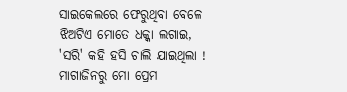ସାଇକେଲରେ ଫେରୁଥିବା ବେଳେ
ଝିଅଟିଏ ମୋତେ ଧକ୍କା ଲଗାଇ,
'ସରି' କହି ହସି ଚାଲି ଯାଇଥିଲା !
ମାଗାଜିନରୁ ମୋ ପ୍ରେମ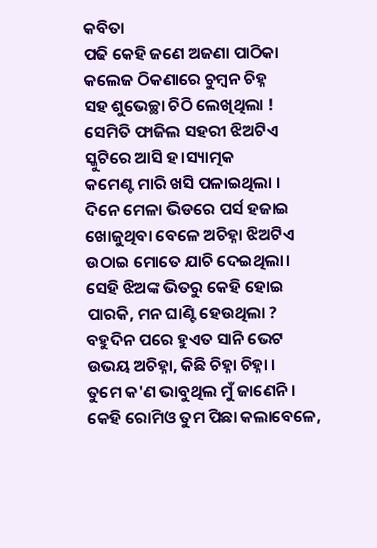କବିତା
ପଢି କେହି ଜଣେ ଅଜଣା ପାଠିକା
କଲେଜ ଠିକଣାରେ ଚୁମ୍ବନ ଚିହ୍ନ
ସହ ଶୁଭେଚ୍ଛା ଚିଠି ଲେଖିଥିଲା !
ସେମିତି ଫାଜିଲ ସହରୀ ଝିଅଟିଏ
ସ୍କୁଟିରେ ଆସି ହ।ସ୍ୟାତ୍ମକ
କମେଣ୍ଟ ମାରି ଖସି ପଳାଇଥିଲା ।
ଦିନେ ମେଳା ଭିଡରେ ପର୍ସ ହଜାଇ
ଖୋଜୁଥିବା ବେଳେ ଅଚିହ୍ନା ଝିଅଟିଏ
ଉଠାଇ ମୋତେ ଯାଚି ଦେଇଥିଲା।
ସେହି ଝିଅଙ୍କ ଭିତରୁ କେହି ହୋଇ
ପାରକି, ମନ ଘାଣ୍ଟି ହେଉଥିଲା ?
ବହୁଦିନ ପରେ ହୁଏତ ସାନି ଭେଟ
ଉଭୟ ଅଚିହ୍ନା, କିଛି ଚିହ୍ନା ଚିହ୍ନା ।
ତୁମେ କ'ଣ ଭାବୁଥିଲ ମୁଁ ଜାଣେନି।
କେହି ରୋମିଓ ତୁମ ପିଛା କଲାବେଳେ,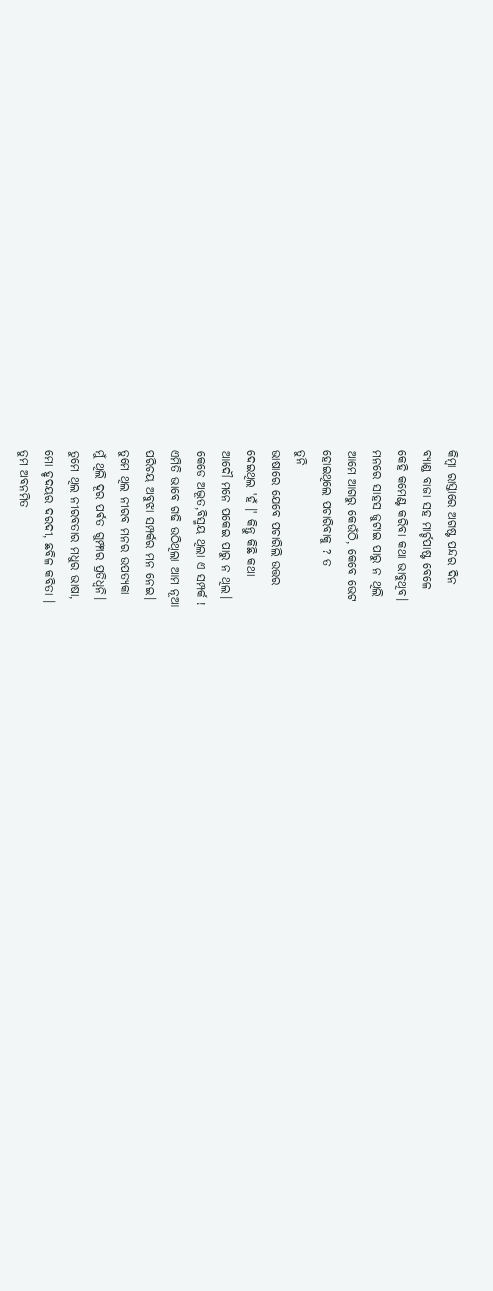କିମ୍ବା ରାସ୍ତାରେ ଅଗଷ୍ଟ ପନ୍ଦର ଦିନ
ବ୍ୟାଣ୍ଡ ବାଜା ସହ ମାର୍ଚ୍ଚପାଷ୍ଟ ବେଳେ
କେହି କମେଣ୍ଟ କରିବା କଥା ଭାବୁଥିବ।
ମନରେ ସାହସ ଜୁଟାଇ ପାରୁ ନ ଥିଲି
ଆମେ ଆଗରୁ କେଉଁଠି, କେବେ ଭେଟ
ହୋଇଥିଲେ ପଚାରିବାକୁ ? ତ
ତୁନି
ଭାଷାରେ ଯେବେ ପଚାରିଲି ଉତ୍ତର
ଦେଇଥିଲ 'ହଁ ।' କିନ୍ତୁ କିଛି କଥା
ଆଦୌ ମନେ ପକେଇ ପାରୁ ନ ଥିଲ।
କେଡେ ଅଦ୍ଭୂତ,ବିସ୍ମୟ ଥିଲା ଏ ସମ୍ପର୍କ !
ଏମିତି ଭାବେ ଗଢି ଉଠିଥିଲା ଆମ ନୂଆ
ପରିଚୟ ଅବୁଝା ସମ୍ପର୍କର ମନ ନେଇ।
ତୁମେ ଥିଲ ନୀରବ ମନର ଉପତ୍ୟକା
ମୁଁ ଥିଲି ଦୂର ପର୍ଵତ ଗୁମ୍ଫାର ପ୍ରତିଧ୍ବନି।
ତୁମେ ଥିଲ ନୀରବତାର ମଧୁର ଭାଷା,
ମୋ ହୃଦୟର ଦରଦୀ, ଛବିଳ କବିତା ।
ତୁମ ଅବନମିତ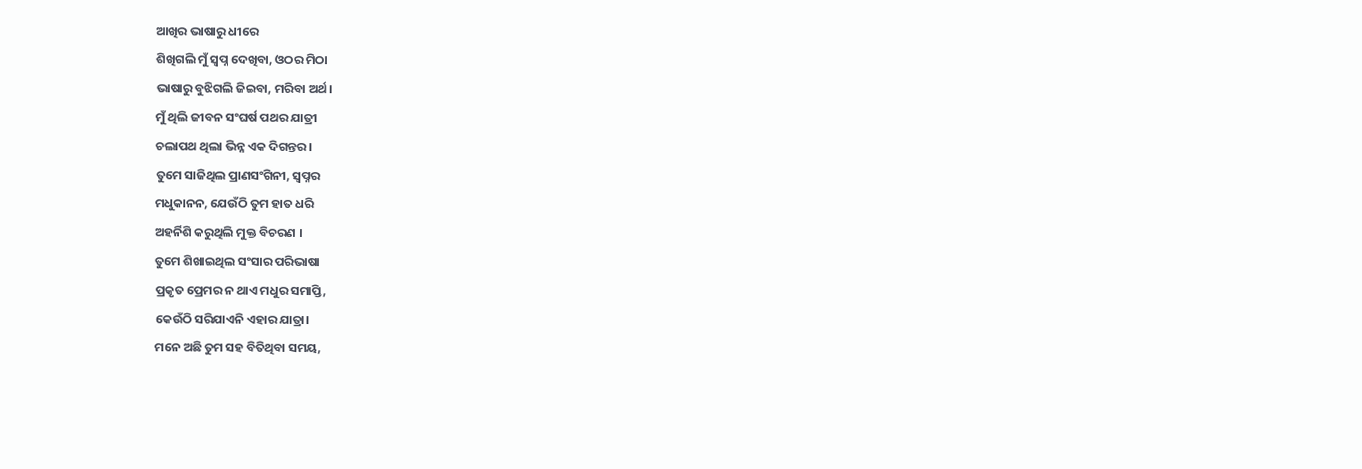ଆଖିର ଭାଷାରୁ ଧୀରେ
ଶିଖିଗଲି ମୁଁ ସ୍ବପ୍ନ ଦେଖିବା, ଓଠର ମିଠା
ଭାଷାରୁ ବୁଝିଗଲି ଜିଇବା, ମରିବା ଅର୍ଥ।
ମୁଁ ଥିଲି ଜୀବନ ସଂଘର୍ଷ ପଥର ଯାତ୍ରୀ
ଚଲାପଥ ଥିଲା ଭିନ୍ନ ଏକ ଦିଗନ୍ତର।
ତୁମେ ସାଜିଥିଲ ପ୍ରାଣସଂଗିନୀ, ସ୍ବପ୍ନର
ମଧୁକାନନ, ଯେଉଁଠି ତୁମ ହାତ ଧରି
ଅହର୍ନିଶି କରୁଥିଲି ମୁକ୍ତ ବିଚରଣ ।
ତୁମେ ଶିଖାଇଥିଲ ସଂସାର ପରିଭାଷା
ପ୍ରକୃତ ପ୍ରେମର ନ ଥାଏ ମଧୁର ସମାପ୍ତି,
କେଉଁଠି ସରିଯାଏନି ଏହାର ଯାତ୍ରା।
ମନେ ଅଛି ତୁମ ସହ ବିତିଥିବା ସମୟ,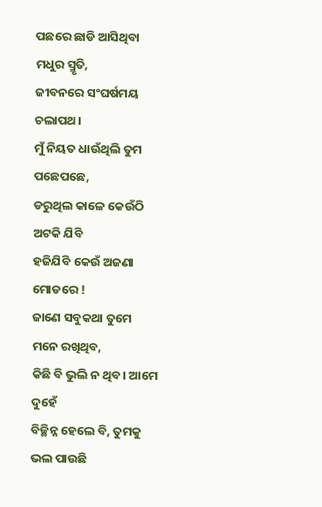ପଛରେ ଛାଡି ଆସିଥିବା ମଧୁର ସ୍ମୃତି,
ଜୀବନରେ ସଂଘର୍ଷମୟ ଚଲାପଥ।
ମୁଁ ନିୟତ ଧାଉଁଥିଲି ତୁମ ପଛେପଛେ,
ଡରୁଥିଲ କାଳେ କେଉଁଠି ଅଟକି ଯିବି
ହଜିଯିବି କେଉଁ ଅଜଣା ମୋଡରେ !
ଜାଣେ ସବୁକଥା ତୁମେ ମନେ ରଖିଥିବ,
କିଛି ବି ଭୁଲି ନ ଥିବ। ଆମେ ଦୁହେଁ
ବିଚ୍ଛିନ୍ନ ହେଲେ ବି, ତୁମକୁ ଭଲ ପାଉଛି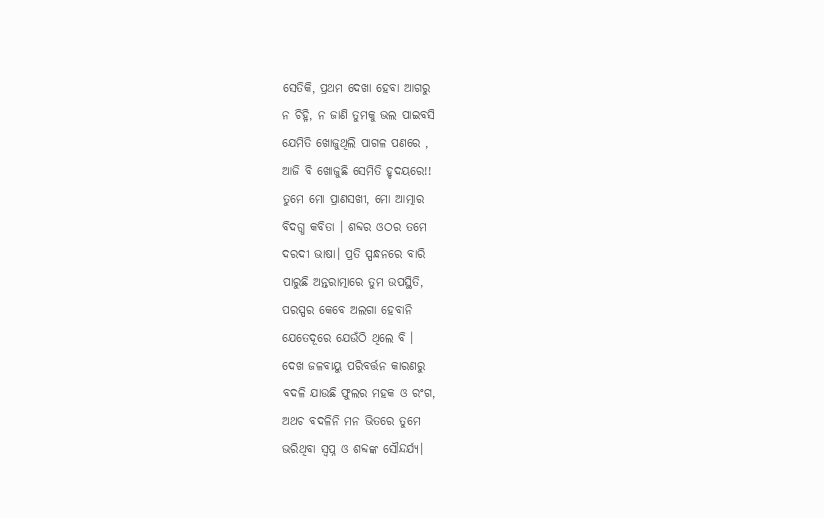ସେତିକି, ପ୍ରଥମ ଦେଖା ହେବା ଆଗରୁ
ନ ଚିହ୍ନି, ନ ଜାଣି ତୁମକୁ ଭଲ ପାଇବସି
ଯେମିତି ଖୋଜୁଥିଲି ପାଗଳ ପଣରେ ,
ଆଜି ବି ଖୋଜୁଛି ସେମିତି ହୃଦୟରେ!!
ତୁମେ ମୋ ପ୍ରାଣସଖୀ, ମୋ ଆତ୍ମାର
ବିଦଗ୍ଧ କବିତା । ଶବ୍ଦର ଓଠର ତମେ
ଦରଦୀ ଭାଷା। ପ୍ରତି ସ୍ପନ୍ଧନରେ ବାରି
ପାରୁଛି ଅନ୍ତରାତ୍ମାରେ ତୁମ ଉପସ୍ଥିତି,
ପରସ୍ପର କେବେ ଅଲଗା ହେବାନି
ଯେତେଦୂରେ ଯେଉଁଠି ଥିଲେ ବି ।
ଦେଖ ଜଳବାୟୁ ପରିବର୍ତ୍ତନ କାରଣରୁ
ବଦଳି ଯାଉଛି ଫୁଲର ମହକ ଓ ରଂଗ,
ଅଥଚ ବଦଳିନି ମନ ଭିତରେ ତୁମେ
ଭରିଥିବା ସ୍ବପ୍ନ ଓ ଶବ୍ଦଙ୍କ ସୌନ୍ଦର୍ଯ୍ୟ।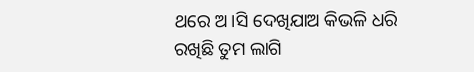ଥରେ ଅ।ସି ଦେଖିଯାଅ କିଭଳି ଧରି
ରଖିଛି ତୁମ ଲାଗି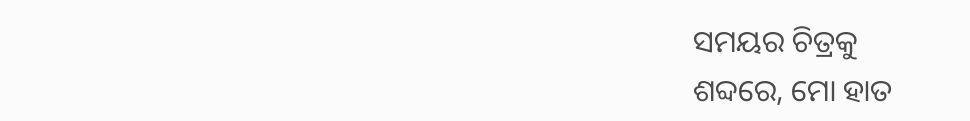ସମୟର ଚିତ୍ରକୁ
ଶବ୍ଦରେ, ମୋ ହାତ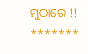ମୁଠାରେ !!
*******